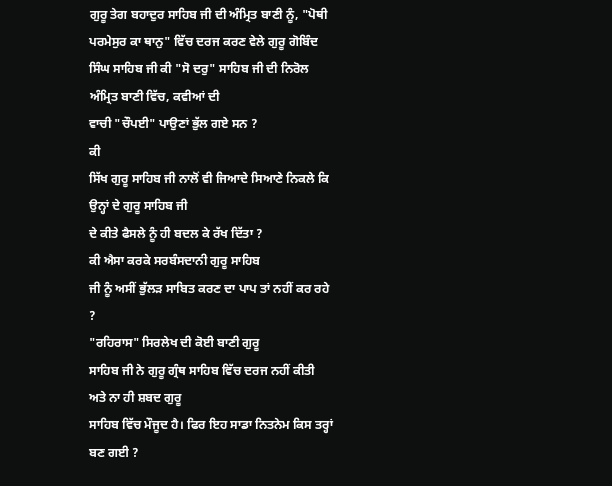ਗੁਰੂ ਤੇਗ ਬਹਾਦੁਰ ਸਾਹਿਬ ਜੀ ਦੀ ਅੰਮ੍ਰਿਤ ਬਾਣੀ ਨੂੰ, "ਪੋਥੀ
ਪਰਮੇਸੁਰ ਕਾ ਥਾਨੁ" ਵਿੱਚ ਦਰਜ ਕਰਣ ਵੇਲੇ ਗੁਰੂ ਗੋਬਿੰਦ
ਸਿੰਘ ਸਾਹਿਬ ਜੀ ਕੀ "ਸੋ ਦਰੁ" ਸਾਹਿਬ ਜੀ ਦੀ ਨਿਰੋਲ ਅੰਮ੍ਰਿਤ ਬਾਣੀ ਵਿੱਚ, ਕਵੀਆਂ ਦੀ
ਵਾਚੀ "ਚੌਪਈ" ਪਾਉਣਾਂ ਭੁੱਲ ਗਏ ਸਨ ?
ਕੀ
ਸਿੱਖ ਗੁਰੂ ਸਾਹਿਬ ਜੀ ਨਾਲੋਂ ਵੀ ਜਿਆਦੇ ਸਿਆਣੇ ਨਿਕਲੇ ਕਿ ਉਨ੍ਹਾਂ ਦੇ ਗੁਰੂ ਸਾਹਿਬ ਜੀ
ਦੇ ਕੀਤੇ ਫੈਸਲੇ ਨੂੰ ਹੀ ਬਦਲ ਕੇ ਰੱਖ ਦਿੱਤਾ ?
ਕੀ ਐਸਾ ਕਰਕੇ ਸਰਬੰਸਦਾਨੀ ਗੁਰੂ ਸਾਹਿਬ
ਜੀ ਨੂੰ ਅਸੀਂ ਭੁੱਲੜ ਸਾਬਿਤ ਕਰਣ ਦਾ ਪਾਪ ਤਾਂ ਨਹੀਂ ਕਰ ਰਹੇ ?
"ਰਹਿਰਾਸ" ਸਿਰਲੇਖ ਦੀ ਕੋਈ ਬਾਣੀ ਗੁਰੂ
ਸਾਹਿਬ ਜੀ ਨੇ ਗੁਰੂ ਗ੍ਰੰਥ ਸਾਹਿਬ ਵਿੱਚ ਦਰਜ ਨਹੀਂ ਕੀਤੀ ਅਤੇ ਨਾ ਹੀ ਸ਼ਬਦ ਗੁਰੂ
ਸਾਹਿਬ ਵਿੱਚ ਮੌਜੂਦ ਹੈ। ਫਿਰ ਇਹ ਸਾਡਾ ਨਿਤਨੇਮ ਕਿਸ ਤਰ੍ਹਾਂ ਬਣ ਗਈ ?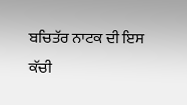ਬਚਿਤੱਰ ਨਾਟਕ ਦੀ ਇਸ ਕੱਚੀ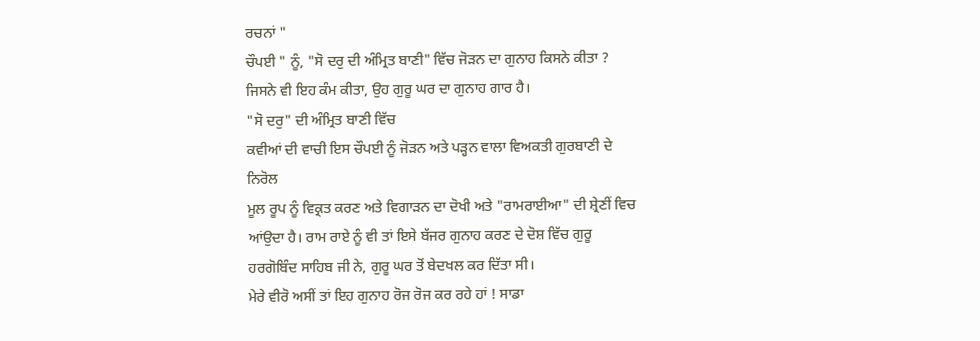ਰਚਨਾਂ "
ਚੌਪਈ " ਨੂੰ, "ਸੋ ਦਰੁ ਦੀ ਅੰਮ੍ਰਿਤ ਬਾਣੀ" ਵਿੱਚ ਜੋੜਨ ਦਾ ਗੁਨਾਹ ਕਿਸਨੇ ਕੀਤਾ ?
ਜਿਸਨੇ ਵੀ ਇਹ ਕੰਮ ਕੀਤਾ, ਉਹ ਗੁਰੂ ਘਰ ਦਾ ਗੁਨਾਹ ਗਾਰ ਹੈ।
"ਸੋ ਦਰੁ" ਦੀ ਅੰਮ੍ਰਿਤ ਬਾਣੀ ਵਿੱਚ
ਕਵੀਆਂ ਦੀ ਵਾਚੀ ਇਸ ਚੌਪਈ ਨੂੰ ਜੋੜਨ ਅਤੇ ਪੜ੍ਹਨ ਵਾਲਾ ਵਿਅਕਤੀ ਗੁਰਬਾਣੀ ਦੇ ਨਿਰੋਲ
ਮੂਲ ਰੂਪ ਨੂੰ ਵਿਕ੍ਰਤ ਕਰਣ ਅਤੇ ਵਿਗਾੜਨ ਦਾ ਦੋਖੀ ਅਤੇ "ਰਾਮਰਾਈਆ" ਦੀ ਸ਼੍ਰੇਣੀਂ ਵਿਚ
ਆਂਉਦਾ ਹੈ। ਰਾਮ ਰਾਏ ਨੂੰ ਵੀ ਤਾਂ ਇਸੇ ਬੱਜਰ ਗੁਨਾਹ ਕਰਣ ਦੇ ਦੋਸ਼ ਵਿੱਚ ਗੁਰੂ
ਹਰਗੋਬਿੰਦ ਸਾਹਿਬ ਜੀ ਨੇ, ਗੁਰੂ ਘਰ ਤੋਂ ਬੇਦਖਲ ਕਰ ਦਿੱਤਾ ਸੀ।
ਮੇਰੇ ਵੀਰੋ ਅਸੀਂ ਤਾਂ ਇਹ ਗੁਨਾਹ ਰੋਜ ਰੋਜ ਕਰ ਰਹੇ ਹਾਂ ! ਸਾਡਾ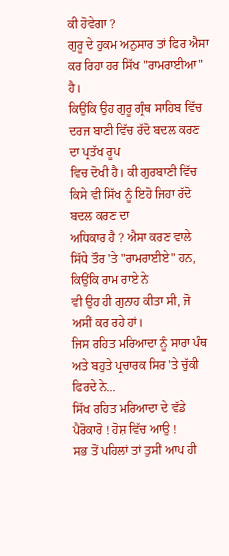ਕੀ ਹੋਵੇਗਾ ?
ਗੁਰੂ ਦੇ ਹੁਕਮ ਅਨੁਸਾਰ ਤਾਂ ਫਿਰ ਐਸਾ ਕਰ ਰਿਹਾ ਹਰ ਸਿੱਖ "ਰਾਮਰਾਈਆ" ਹੈ।
ਕਿਉਂਕਿ ਉਹ ਗੁਰੂ ਗ੍ਰੰਥ ਸਾਹਿਬ ਵਿੱਚ ਦਰਜ ਬਾਣੀ ਵਿੱਚ ਰੱਦੋ ਬਦਲ ਕਰਣ ਦਾ ਪ੍ਰਤੱਖ ਰੂਪ
ਵਿਚ ਦੋਖੀ ਹੈ। ਕੀ ਗੁਰਬਾਣੀ ਵਿੱਚ ਕਿਸੇ ਵੀ ਸਿੱਖ ਨੂੰ ਇਹੋ ਜਿਹਾ ਰੱਦੋ ਬਦਲ ਕਰਣ ਦਾ
ਅਧਿਕਾਰ ਹੈ ? ਐਸਾ ਕਰਣ ਵਾਲੇ ਸਿੱਧੇ ਤੌਰ 'ਤੇ "ਰਾਮਰਾਈਏ" ਹਨ, ਕਿਉਂਕਿ ਰਾਮ ਰਾਏ ਨੇ
ਵੀ ਉਹ ਹੀ ਗੁਨਾਹ ਕੀਤਾ ਸੀ, ਜੋ ਅਸੀਂ ਕਰ ਰਹੇ ਹਾਂ।
ਜਿਸ ਰਹਿਤ ਮਰਿਆਦਾ ਨੂੰ ਸਾਰਾ ਪੰਥ ਅਤੇ ਬਹੁਤੇ ਪ੍ਰਚਾਰਕ ਸਿਰ 'ਤੇ ਚੁੱਕੀ ਫਿਰਦੇ ਨੇ...
ਸਿੱਖ ਰਹਿਤ ਮਰਿਆਦਾ ਦੇ ਵੱਡੇ ਪੈਰੋਕਾਰੋ ! ਹੋਸ਼ ਵਿੱਚ ਆਉ !
ਸਭ ਤੋਂ ਪਹਿਲਾਂ ਤਾਂ ਤੁਸੀਂ ਆਪ ਹੀ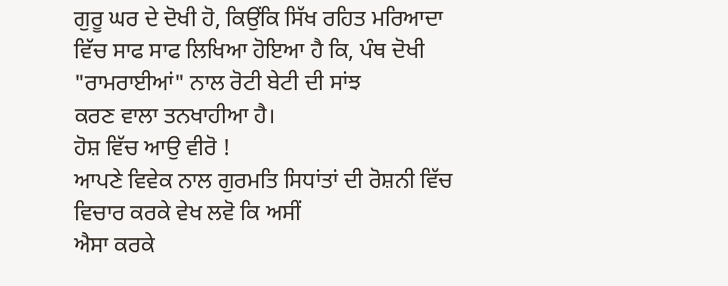ਗੁਰੂ ਘਰ ਦੇ ਦੋਖੀ ਹੋ, ਕਿਉਂਕਿ ਸਿੱਖ ਰਹਿਤ ਮਰਿਆਦਾ
ਵਿੱਚ ਸਾਫ ਸਾਫ ਲਿਖਿਆ ਹੋਇਆ ਹੈ ਕਿ, ਪੰਥ ਦੋਖੀ "ਰਾਮਰਾਈਆਂ" ਨਾਲ ਰੋਟੀ ਬੇਟੀ ਦੀ ਸਾਂਝ
ਕਰਣ ਵਾਲਾ ਤਨਖਾਹੀਆ ਹੈ।
ਹੋਸ਼ ਵਿੱਚ ਆਉ ਵੀਰੋ !
ਆਪਣੇ ਵਿਵੇਕ ਨਾਲ ਗੁਰਮਤਿ ਸਿਧਾਂਤਾਂ ਦੀ ਰੋਸ਼ਨੀ ਵਿੱਚ ਵਿਚਾਰ ਕਰਕੇ ਵੇਖ ਲਵੋ ਕਿ ਅਸੀਂ
ਐਸਾ ਕਰਕੇ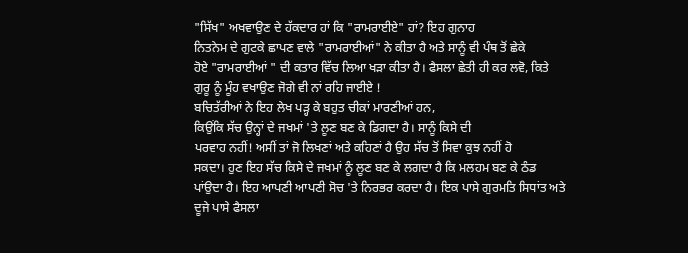"ਸਿੱਖ" ਅਖਵਾਉਣ ਦੇ ਹੱਕਦਾਰ ਹਾਂ ਕਿ "ਰਾਮਰਾਈਏ" ਹਾਂ? ਇਹ ਗੁਨਾਹ
ਨਿਤਨੇਮ ਦੇ ਗੁਟਕੇ ਛਾਪਣ ਵਾਲੇ "ਰਾਮਰਾਈਆਂ" ਨੇ ਕੀਤਾ ਹੈ ਅਤੇ ਸਾਨੂੰ ਵੀ ਪੰਥ ਤੋਂ ਛੇਕੇ
ਹੋਏ "ਰਾਮਰਾਈਆਂ " ਦੀ ਕਤਾਰ ਵਿੱਚ ਲਿਆ ਖੜਾ ਕੀਤਾ ਹੈ। ਫੈਸਲਾ ਛੇਤੀ ਹੀ ਕਰ ਲਵੋ, ਕਿਤੇ
ਗੁਰੂ ਨੂੰ ਮੂੰਹ ਵਖਾਉਣ ਜੋਗੇ ਵੀ ਨਾਂ ਰਹਿ ਜਾਈਏ !
ਬਚਿਤੱਰੀਆਂ ਨੇ ਇਹ ਲੇਖ ਪੜ੍ਹ ਕੇ ਬਹੁਤ ਚੀਕਾਂ ਮਾਰਣੀਆਂ ਹਨ,
ਕਿਉਂਕਿ ਸੱਚ ਉਨ੍ਹਾਂ ਦੇ ਜਖਮਾਂ 'ਤੇ ਲੂਣ ਬਣ ਕੇ ਡਿਗਦਾ ਹੈ। ਸਾਨੂੰ ਕਿਸੇ ਦੀ
ਪਰਵਾਹ ਨਹੀਂ! ਅਸੀਂ ਤਾਂ ਜੋ ਲਿਖਣਾਂ ਅਤੇ ਕਹਿਣਾਂ ਹੈ ਉਹ ਸੱਚ ਤੋਂ ਸਿਵਾ ਕੁਝ ਨਹੀਂ ਹੋ
ਸਕਦਾ। ਹੁਣ ਇਹ ਸੱਚ ਕਿਸੇ ਦੇ ਜਖਮਾਂ ਨੂੰ ਲੂਣ ਬਣ ਕੇ ਲਗਦਾ ਹੈ ਕਿ ਮਲਹਮ ਬਣ ਕੇ ਠੰਡ
ਪਾਂਉਦਾ ਹੈ। ਇਹ ਆਪਣੀ ਆਪਣੀ ਸੋਚ 'ਤੇ ਨਿਰਭਰ ਕਰਦਾ ਹੈ। ਇਕ ਪਾਸੇ ਗੁਰਮਤਿ ਸਿਧਾਂਤ ਅਤੇ
ਦੂਜੇ ਪਾਸੇ ਫੈਸਲਾ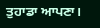ਤੁਹਾਡਾ ਆਪਣਾ।